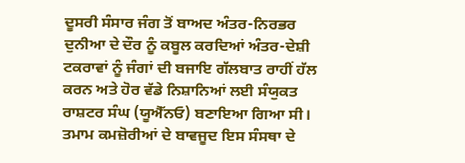ਦੂਸਰੀ ਸੰਸਾਰ ਜੰਗ ਤੋਂ ਬਾਅਦ ਅੰਤਰ-ਨਿਰਭਰ ਦੁਨੀਆ ਦੇ ਦੌਰ ਨੂੰ ਕਬੂਲ ਕਰਦਿਆਂ ਅੰਤਰ-ਦੇਸ਼ੀ ਟਕਰਾਵਾਂ ਨੂੰ ਜੰਗਾਂ ਦੀ ਬਜਾਇ ਗੱਲਬਾਤ ਰਾਹੀਂ ਹੱਲ ਕਰਨ ਅਤੇ ਹੋਰ ਵੱਡੇ ਨਿਸ਼ਾਨਿਆਂ ਲਈ ਸੰਯੁਕਤ ਰਾਸ਼ਟਰ ਸੰਘ (ਯੂਐੱਨਓ) ਬਣਾਇਆ ਗਿਆ ਸੀ। ਤਮਾਮ ਕਮਜ਼ੋਰੀਆਂ ਦੇ ਬਾਵਜੂਦ ਇਸ ਸੰਸਥਾ ਦੇ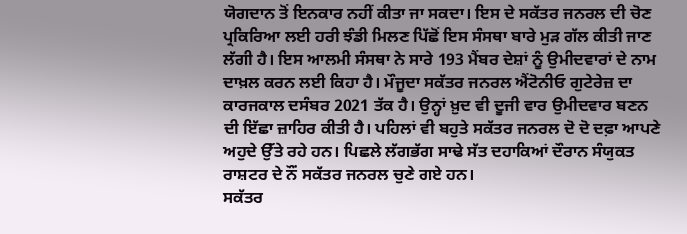ਯੋਗਦਾਨ ਤੋਂ ਇਨਕਾਰ ਨਹੀਂ ਕੀਤਾ ਜਾ ਸਕਦਾ। ਇਸ ਦੇ ਸਕੱਤਰ ਜਨਰਲ ਦੀ ਚੋਣ ਪ੍ਰਕਿਰਿਆ ਲਈ ਹਰੀ ਝੰਡੀ ਮਿਲਣ ਪਿੱਛੋਂ ਇਸ ਸੰਸਥਾ ਬਾਰੇ ਮੁੜ ਗੱਲ ਕੀਤੀ ਜਾਣ ਲੱਗੀ ਹੈ। ਇਸ ਆਲਮੀ ਸੰਸਥਾ ਨੇ ਸਾਰੇ 193 ਮੈਂਬਰ ਦੇਸ਼ਾਂ ਨੂੰ ਉਮੀਦਵਾਰਾਂ ਦੇ ਨਾਮ ਦਾਖ਼ਲ ਕਰਨ ਲਈ ਕਿਹਾ ਹੈ। ਮੌਜੂਦਾ ਸਕੱਤਰ ਜਨਰਲ ਐਂਟੋਨੀਓ ਗੁਟੇਰੇਜ਼ ਦਾ ਕਾਰਜਕਾਲ ਦਸੰਬਰ 2021 ਤੱਕ ਹੈ। ਉਨ੍ਹਾਂ ਖ਼ੁਦ ਵੀ ਦੂਜੀ ਵਾਰ ਉਮੀਦਵਾਰ ਬਣਨ ਦੀ ਇੱਛਾ ਜ਼ਾਹਿਰ ਕੀਤੀ ਹੈ। ਪਹਿਲਾਂ ਵੀ ਬਹੁਤੇ ਸਕੱਤਰ ਜਨਰਲ ਦੋ ਦੋ ਦਫ਼ਾ ਆਪਣੇ ਅਹੁਦੇ ਉੱਤੇ ਰਹੇ ਹਨ। ਪਿਛਲੇ ਲੱਗਭੱਗ ਸਾਢੇ ਸੱਤ ਦਹਾਕਿਆਂ ਦੌਰਾਨ ਸੰਯੁਕਤ ਰਾਸ਼ਟਰ ਦੇ ਨੌਂ ਸਕੱਤਰ ਜਨਰਲ ਚੁਣੇ ਗਏ ਹਨ।
ਸਕੱਤਰ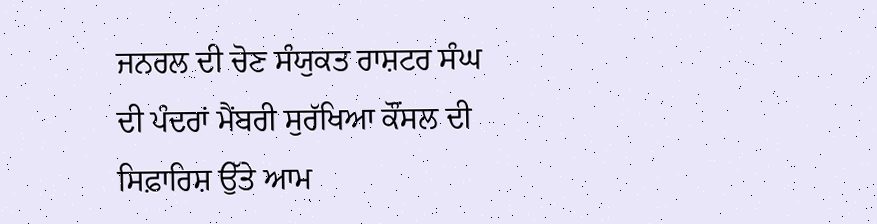ਜਨਰਲ ਦੀ ਚੋਣ ਸੰਯੁਕਤ ਰਾਸ਼ਟਰ ਸੰਘ ਦੀ ਪੰਦਰਾਂ ਮੈਂਬਰੀ ਸੁਰੱਖਿਆ ਕੌਂਸਲ ਦੀ ਸਿਫ਼ਾਰਿਸ਼ ਉੱਤੇ ਆਮ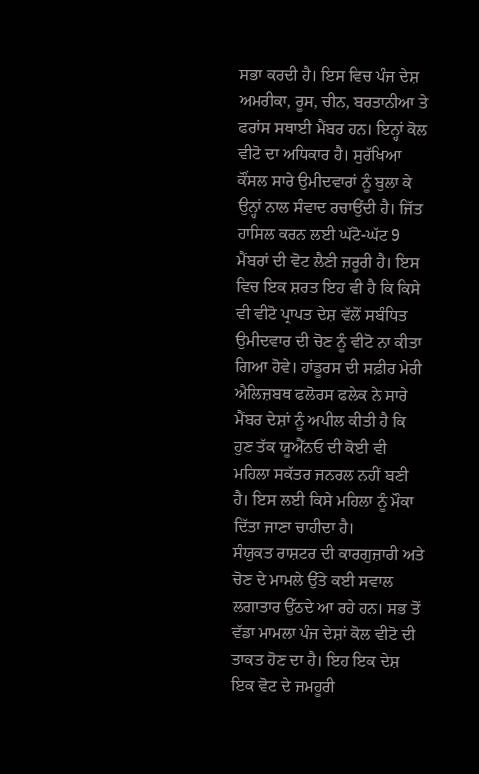ਸਭਾ ਕਰਦੀ ਹੈ। ਇਸ ਵਿਚ ਪੰਜ ਦੇਸ਼ ਅਮਰੀਕਾ, ਰੂਸ, ਚੀਨ, ਬਰਤਾਨੀਆ ਤੇ ਫਰਾਂਸ ਸਥਾਈ ਮੈਂਬਰ ਹਨ। ਇਨ੍ਹਾਂ ਕੋਲ ਵੀਟੋ ਦਾ ਅਧਿਕਾਰ ਹੈ। ਸੁਰੱਖਿਆ ਕੌਂਸਲ ਸਾਰੇ ਉਮੀਦਵਾਰਾਂ ਨੂੰ ਬੁਲਾ ਕੇ ਉਨ੍ਹਾਂ ਨਾਲ ਸੰਵਾਦ ਰਚਾਉਂਦੀ ਹੈ। ਜਿੱਤ ਹਾਸਿਲ ਕਰਨ ਲਈ ਘੱਟੋ-ਘੱਟ 9 ਮੈਂਬਰਾਂ ਦੀ ਵੋਟ ਲੈਣੀ ਜ਼ਰੂਰੀ ਹੈ। ਇਸ ਵਿਚ ਇਕ ਸ਼ਰਤ ਇਹ ਵੀ ਹੈ ਕਿ ਕਿਸੇ ਵੀ ਵੀਟੋ ਪ੍ਰਾਪਤ ਦੇਸ਼ ਵੱਲੋਂ ਸਬੰਧਿਤ ਉਮੀਦਵਾਰ ਦੀ ਚੋਣ ਨੂੰ ਵੀਟੋ ਨਾ ਕੀਤਾ ਗਿਆ ਹੋਵੇ। ਹਾਂਡੂਰਸ ਦੀ ਸਫ਼ੀਰ ਮੇਰੀ ਐਲਿਜ਼ਬਥ ਫਲੋਰਸ ਫਲੇਕ ਨੇ ਸਾਰੇ ਮੈਂਬਰ ਦੇਸ਼ਾਂ ਨੂੰ ਅਪੀਲ ਕੀਤੀ ਹੈ ਕਿ ਹੁਣ ਤੱਕ ਯੂਐੱਨਓ ਦੀ ਕੋਈ ਵੀ ਮਹਿਲਾ ਸਕੱਤਰ ਜਨਰਲ ਨਹੀਂ ਬਣੀ ਹੈ। ਇਸ ਲਈ ਕਿਸੇ ਮਹਿਲਾ ਨੂੰ ਮੌਕਾ ਦਿੱਤਾ ਜਾਣਾ ਚਾਹੀਦਾ ਹੈ।
ਸੰਯੁਕਤ ਰਾਸ਼ਟਰ ਦੀ ਕਾਰਗੁਜ਼ਾਰੀ ਅਤੇ ਚੋਣ ਦੇ ਮਾਮਲੇ ਉੱਤੇ ਕਈ ਸਵਾਲ ਲਗਾਤਾਰ ਉੱਠਦੇ ਆ ਰਹੇ ਹਨ। ਸਭ ਤੋਂ ਵੱਡਾ ਮਾਮਲਾ ਪੰਜ ਦੇਸ਼ਾਂ ਕੋਲ ਵੀਟੋ ਦੀ ਤਾਕਤ ਹੋਣ ਦਾ ਹੈ। ਇਹ ਇਕ ਦੇਸ਼ ਇਕ ਵੋਟ ਦੇ ਜਮਹੂਰੀ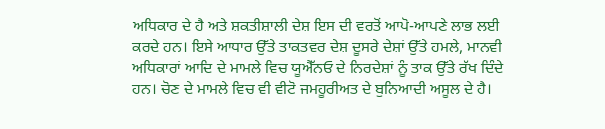ਅਧਿਕਾਰ ਦੇ ਹੈ ਅਤੇ ਸ਼ਕਤੀਸ਼ਾਲੀ ਦੇਸ਼ ਇਸ ਦੀ ਵਰਤੋਂ ਆਪੋ-ਆਪਣੇ ਲਾਭ ਲਈ ਕਰਦੇ ਹਨ। ਇਸੇ ਆਧਾਰ ਉੱਤੇ ਤਾਕਤਵਰ ਦੇਸ਼ ਦੂਸਰੇ ਦੇਸ਼ਾਂ ਉੱਤੇ ਹਮਲੇ, ਮਾਨਵੀ ਅਧਿਕਾਰਾਂ ਆਦਿ ਦੇ ਮਾਮਲੇ ਵਿਚ ਯੂਐੱਨਓ ਦੇ ਨਿਰਦੇਸ਼ਾਂ ਨੂੰ ਤਾਕ ਉੱਤੇ ਰੱਖ ਦਿੰਦੇ ਹਨ। ਚੋਣ ਦੇ ਮਾਮਲੇ ਵਿਚ ਵੀ ਵੀਟੋ ਜਮਹੂਰੀਅਤ ਦੇ ਬੁਨਿਆਦੀ ਅਸੂਲ ਦੇ ਹੈ।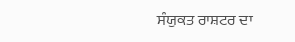ਸੰਯੁਕਤ ਰਾਸ਼ਟਰ ਦਾ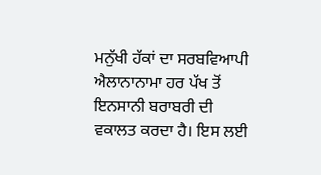ਮਨੁੱਖੀ ਹੱਕਾਂ ਦਾ ਸਰਬਵਿਆਪੀ ਐਲਾਨਾਨਾਮਾ ਹਰ ਪੱਖ ਤੋਂ ਇਨਸਾਨੀ ਬਰਾਬਰੀ ਦੀ ਵਕਾਲਤ ਕਰਦਾ ਹੈ। ਇਸ ਲਈ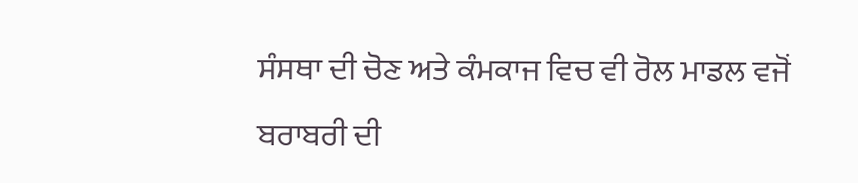ਸੰਸਥਾ ਦੀ ਚੋਣ ਅਤੇ ਕੰਮਕਾਜ ਵਿਚ ਵੀ ਰੋਲ ਮਾਡਲ ਵਜੋਂ ਬਰਾਬਰੀ ਦੀ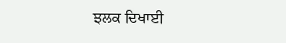ਝਲਕ ਦਿਖਾਈ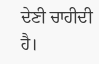ਦੇਣੀ ਚਾਹੀਦੀ ਹੈ।